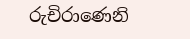රුචිරාණෙනි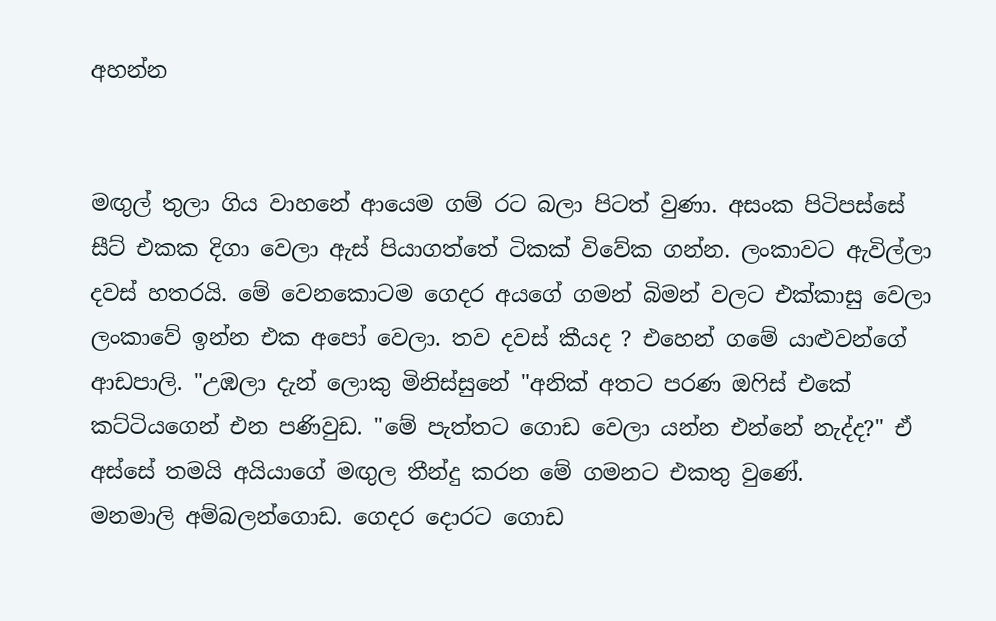අහන්න


මඟුල් තුලා ගිය වාහනේ ආයෙම ගම් රට බලා පිටත් වුණා. අසංක පිටිපස්සේ සීට් එකක දිගා වෙලා ඇස් පියාගත්තේ ටිකක් විවේක ගන්න. ලංකාවට ඇවිල්ලා දවස් හතරයි. මේ වෙනකොටම ගෙදර අයගේ ගමන් බිමන් වලට එක්කාසු වෙලා ලංකාවේ ඉන්න එක අපෝ වෙලා. තව දවස් කීයද ? එහෙන් ගමේ යාළුවන්ගේ ආඩපාලි. "උඹලා දැන් ලොකු මිනිස්සුනේ "අනික් අතට පරණ ඔෆිස් එකේ කට්ටියගෙන් එන පණිවුඩ. "මේ පැත්තට ගොඩ වෙලා යන්න එන්නේ නැද්ද?" ඒ අස්සේ තමයි අයියාගේ මඟුල තීන්දු කරන මේ ගමනට එකතු වුණේ.
මනමාලි අම්බලන්ගොඩ. ගෙදර දොරට ගොඩ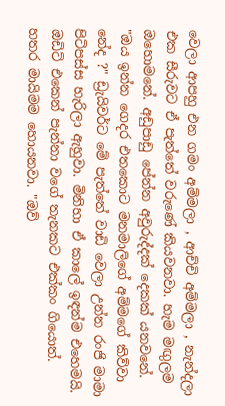වෙලා ආපහු එන ගමං අම්මලා , ආච්චි අම්මලා , නැන්දලා එක සීරුවට ඒ පැත්තේ වරුණේ කියවනවා. හැම මඟුලම ඔහොමනේ. අඩුපාඩු පේන්න අවුරුද්දක් දෙකක් යනවනේ. "ඔය ඉන්න ගෙදර එතකොට මනමාලිගේ අම්මගේ කිව්වා නේද ?" ඩ්‍රැයිවර්ට මේ පැත්තේ වාඩි වෙලා උන්න රංජි මාමා පිටිපස්ස හැරිලා ඇහුවා. මිනිහා ඒ කාලේ ඉඳන්ම එහෙමයි. ඔඩිට් එකෙන් පැන්නා වගේ තැනකට එක්කං ගියොත්. හතර මායිමම හොයනවා. "ඔව්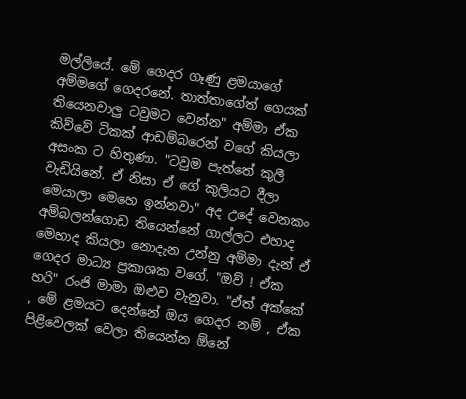මල්ලියේ. මේ ගෙදර ගෑණු ළමයාගේ අම්මගේ ගෙදරනේ. තාත්තාගේත් ගෙයක් තියෙනවාලු ටවුමට වෙන්න" අම්මා ඒක කිව්වේ ටිකක් ආඩම්බරෙන් වගේ කියලා අසංක ට හිතුණා. "ටවුම පැත්තේ කුලී වැඩියිනේ. ඒ නිසා ඒ ගේ කුලියට දීලා මෙයාලා මෙහෙ ඉන්නවා" අද උදේ වෙනකං අම්බලන්ගොඩ තියෙන්නේ ගාල්ලට එහාද මෙහාද කියලා නොදැන උන්නු අම්මා දැන් ඒ ගෙදර මාධ්‍ය ප්‍රකාශක වගේ. "ඔව් ! ඒක හරි" රංජි මාමා ඔළුව වැනුවා. "ඒත් අක්කේ , මේ ළමයට දෙන්නේ ඔය ගෙදර නම් , ඒක පිළිවෙලක් වෙලා තියෙන්න ඕනේ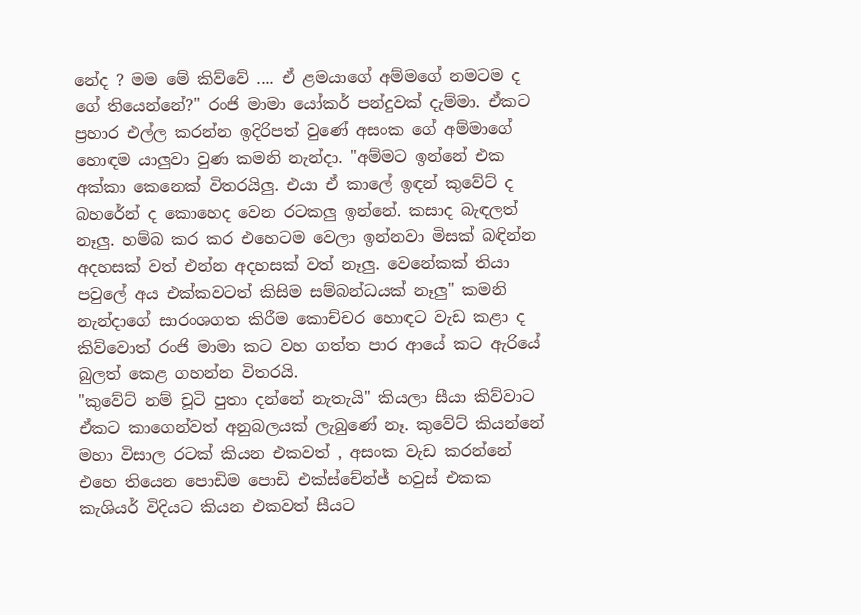නේද ? මම මේ කිව්වේ .... ඒ ළමයාගේ අම්මගේ නමටම ද ගේ තියෙන්නේ?" රංජි මාමා යෝකර් පන්දුවක් දැම්මා. ඒකට ප්‍රහාර එල්ල කරන්න ඉදිරිපත් වුණේ අසංක ගේ අම්මාගේ හොඳම යාලුවා වුණ කමනි නැන්දා. "අම්මට ඉන්නේ එක අක්කා කෙනෙක් විතරයිලු. එයා ඒ කාලේ ඉඳන් කුවේට් ද බහරේන් ද කොහෙද වෙන රටකලු ඉන්නේ. කසාද බැඳලත් නෑලු. හම්බ කර කර එහෙටම වෙලා ඉන්නවා මිසක් බඳින්න අදහසක් වත් එන්න අදහසක් වත් නෑලු. වෙනේකක් තියා පවුලේ අය එක්කවටත් කිසිම සම්බන්ධයක් නෑලු" කමනි නැන්දාගේ සාරංශගත කිරීම කොච්චර හොඳට වැඩ කළා ද කිව්වොත් රංජි මාමා කට වහ ගත්ත පාර ආයේ කට ඇරියේ බුලත් කෙළ ගහන්න විතරයි.
"කුවේට් නම් චූටි පුතා දන්නේ නැතැයි" කියලා සීයා කිව්වාට ඒකට කාගෙන්වත් අනුබලයක් ලැබුණේ නෑ. කුවේට් කියන්නේ මහා විසාල රටක් කියන එකවත් , අසංක වැඩ කරන්නේ එහෙ තියෙන පොඩිම පොඩි එක්ස්චේන්ජ් හවුස් එකක කැශියර් විදියට කියන එකවත් සීයට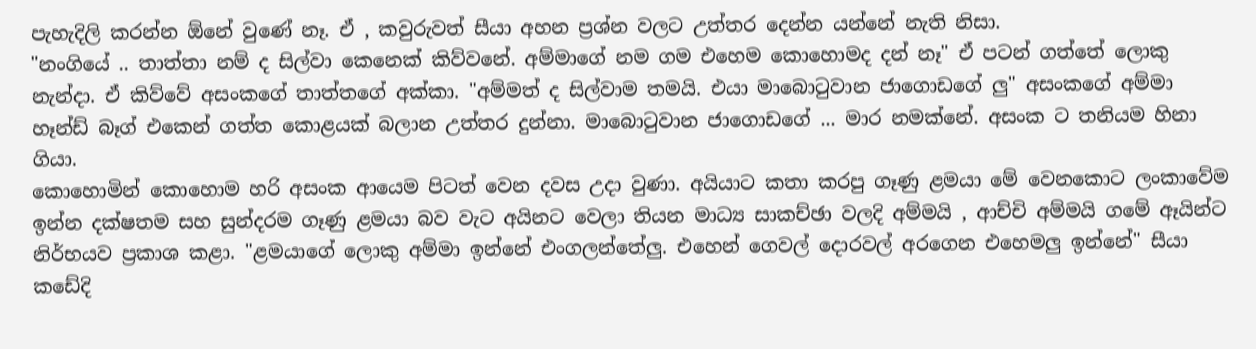පැහැදිලි කරන්න ඕනේ වුණේ නෑ. ඒ , කවුරුවත් සීයා අහන ප්‍රශ්න වලට උත්තර දෙන්න යන්නේ නැති නිසා.
"නංගියේ .. තාත්තා නම් ද සිල්වා කෙනෙක් කිව්වනේ. අම්මාගේ නම ගම එහෙම කොහොමද දන් නෑ" ඒ පටන් ගත්තේ ලොකු නැන්දා. ඒ කිව්වේ අසංකගේ තාත්තගේ අක්කා. "අම්මත් ද සිල්වාම තමයි. එයා මාබොටුවාන ජාගොඩගේ ලු" අසංකගේ අම්මා හෑන්ඩ් බෑග් එකෙන් ගත්ත කොළයක් බලාන උත්තර දුන්නා. මාබොටුවාන ජාගොඩගේ ... මාර නමක්නේ. අසංක ට තනියම හිනා ගියා.
කොහොමින් කොහොම හරි අසංක ආයෙම පිටත් වෙන දවස උදා වුණා. අයියාට කතා කරපු ගෑණු ළමයා මේ වෙනකොට ලංකාවේම ඉන්න දක්ෂතම සහ සුන්දරම ගෑණු ළමයා බව වැට අයිනට වෙලා තියන මාධ්‍ය සාකච්ඡා වලදි අම්මයි , ආච්චි අම්මයි ගමේ ඈයින්‍ට නිර්භයව ප්‍රකාශ කළා. "ළමයාගේ ලොකු අම්මා ඉන්නේ එංගලන්තේලු. එහෙන් ගෙවල් දොරවල් අරගෙන එහෙමලු ඉන්නේ" සීයා කඩේදි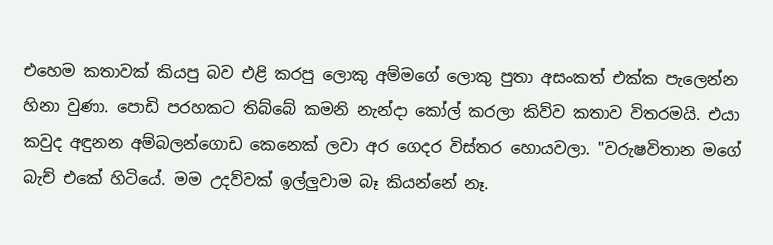එහෙම කතාවක් කියපු බව එළි කරපු ලොකු අම්මගේ ලොකු පුතා අසංකත් එක්ක පැලෙන්න හිනා වුණා. පොඩි පරහකට තිබ්බේ කමනි නැන්දා කෝල් කරලා කිව්ව කතාව විතරමයි. එයා කවුද අඳුනන අම්බලන්ගොඩ කෙනෙක් ලවා අර ගෙදර විස්තර හොයවලා. "වරුෂවිතාන මගේ බැච් එකේ හිටියේ. මම උදව්වක් ඉල්ලුවාම බෑ කියන්නේ නෑ.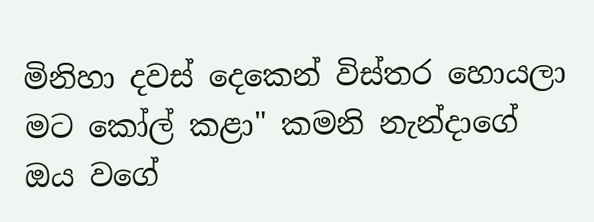මිනිහා දවස් දෙකෙන් විස්තර හොයලා මට කෝල් කළා" කමනි නැන්දාගේ ඔය වගේ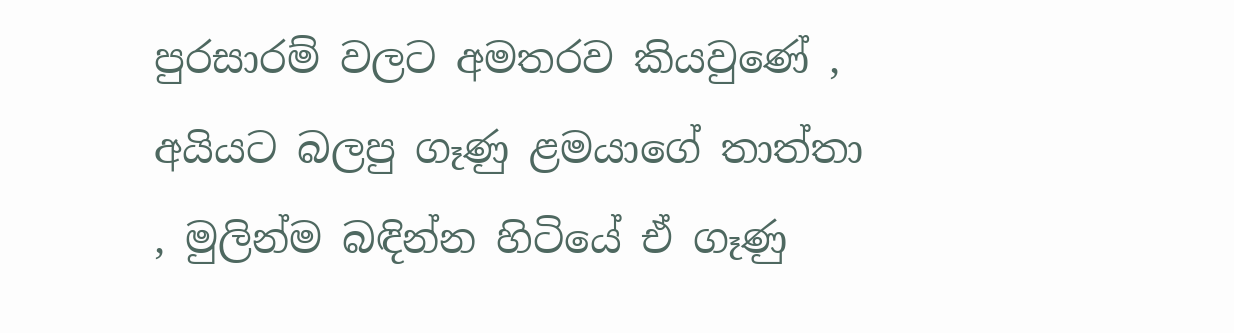පුරසාරම් වලට අමතරව කියවුණේ , අයියට බලපු ගෑණු ළමයාගේ තාත්තා , මුලින්ම බඳින්න හිටියේ ඒ ගෑණු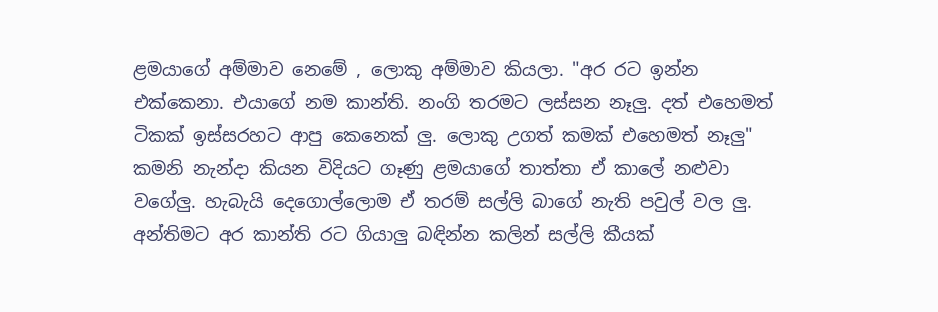ළමයාගේ අම්මාව නෙමේ , ලොකු අම්මාව කියලා. "අර රට ඉන්න එක්කෙනා. එයාගේ නම කාන්ති. නංගි තරමට ලස්සන නෑලු. දත් එහෙමත් ටිකක් ඉස්සරහට ආපු කෙනෙක් ලු. ලොකු උගත් කමක් එහෙමත් නෑලු" කමනි නැන්දා කියන විදියට ගෑණු ළමයාගේ තාත්තා ඒ කාලේ නළුවා වගේලු. හැබැයි දෙගොල්ලොම ඒ තරම් සල්ලි බාගේ නැති පවුල් වල ලු. අන්තිමට අර කාන්ති රට ගියාලු බඳින්න කලින් සල්ලි කීයක්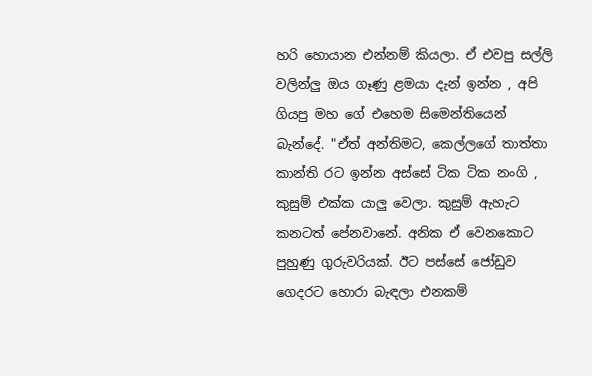හරි හොයාන එන්නම් කියලා. ඒ එවපු සල්ලි වලින්ලු ඔය ගෑණු ළමයා දැන් ඉන්න , අපි ගියපු මහ ගේ එහෙම සිමෙන්තියෙන් බැන්දේ. "ඒත් අන්තිමට, කෙල්ලගේ තාත්තා කාන්ති රට ඉන්න අස්සේ ටික ටික නංගි , කුසුම් එක්ක යාලු වෙලා. කුසුම් ඇහැට කනටත් පේනවානේ. අනික ඒ වෙනකොට පුහුණු ගුරුවරියක්. ඊට පස්සේ ජෝඩුව ගෙදරට හොරා බැඳලා එනකම්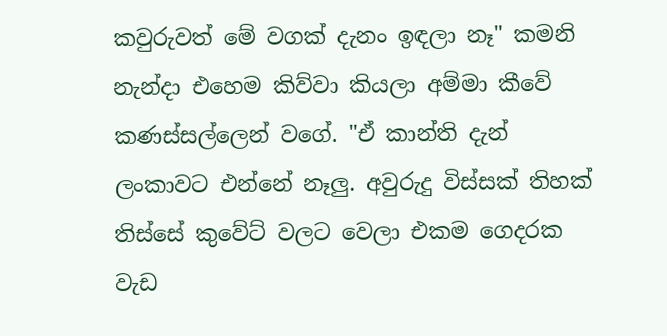කවුරුවත් මේ වගක් දැනං ඉඳලා නෑ" කමනි නැන්දා එහෙම කිව්වා කියලා අම්මා කීවේ කණස්සල්ලෙන් වගේ. "ඒ කාන්ති දැන් ලංකාවට එන්නේ නෑලු. අවුරුදු විස්සක් තිහක් තිස්සේ කුවේට් වලට වෙලා එකම ගෙදරක වැඩ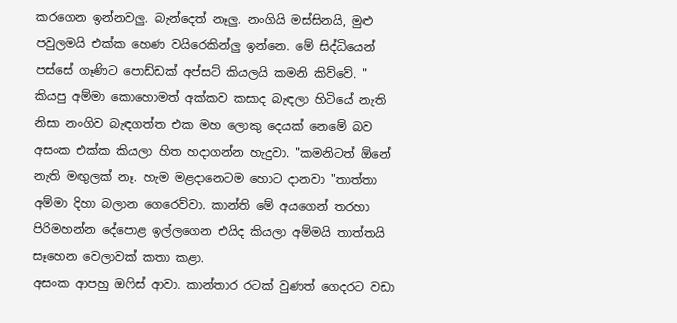කරගෙන ඉන්නවලු. බැන්දෙත් නෑලු. නංගියි මස්සිනයි, මුළු පවුලමයි එක්ක හෙණ වයිරෙකින්ලු ඉන්නෙ. මේ සිද්ධියෙන් පස්සේ ගෑණිට පොඩ්ඩක් අප්සට් කියලයි කමනි කිව්වේ. " කියපු අම්මා කොහොමත් අක්කව කසාද බැඳලා හිටියේ නැති නිසා නංගිව බැඳගත්ත එක මහ ලොකු දෙයක් නෙමේ බව අසංක එක්ක කියලා හිත හදාගන්න හැදුවා. "කමනිටත් ඕනේ නැති මඟුලක් නෑ. හැම මළදානෙටම හොට දානවා "තාත්තා අම්මා දිහා බලාන ගෙරෙව්වා. කාන්ති මේ අයගෙන් තරහා පිරිමහන්න දේපොළ ඉල්ලගෙන එයිද කියලා අම්මයි තාත්තයි සෑහෙන වෙලාවක් කතා කළා.
අසංක ආපහු ඔෆිස් ආවා. කාන්තාර රටක් වුණත් ගෙදරට වඩා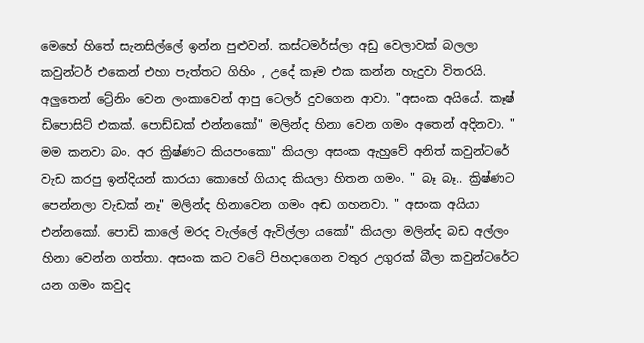මෙහේ හිතේ සැනසිල්ලේ ඉන්න පුළුවන්. කස්ටමර්ස්ලා අඩු වෙලාවක් බලලා කවුන්ටර් එකෙන් එහා පැත්තට ගිහිං , උදේ කෑම එක කන්න හැදුවා විතරයි. අලුතෙන් ට්‍රේනිං වෙන ලංකාවෙන් ආපු ටෙලර් දුවගෙන ආවා. "අසංක අයියේ. කෑෂ් ඩිපොසිට් එකක්. පොඩ්ඩක් එන්නකෝ" මලින්ද හිනා වෙන ගමං අතෙන් අදිනවා. " මම කනවා බං. අර ක්‍රිෂ්ණට කියපංකො" කියලා අසංක ඇහුවේ අනිත් කවුන්ටරේ වැඩ කරපු ඉන්දියන් කාරයා කොහේ ගියාද කියලා හිතන ගමං. " බෑ බෑ.. ක්‍රිෂ්ණට පෙන්නලා වැඩක් නෑ" මලින්ද හිනාවෙන ගමං අඬ ගහනවා. " අසංක අයියා එන්නකෝ. පොඩි කාලේ මරද වැල්ලේ ඇවිල්ලා යකෝ" කියලා මලින්ද බඩ අල්ලං හිනා වෙන්න ගත්තා. අසංක කට වටේ පිහදාගෙන වතුර උගුරක් බීලා කවුන්ටරේට යන ගමං කවුද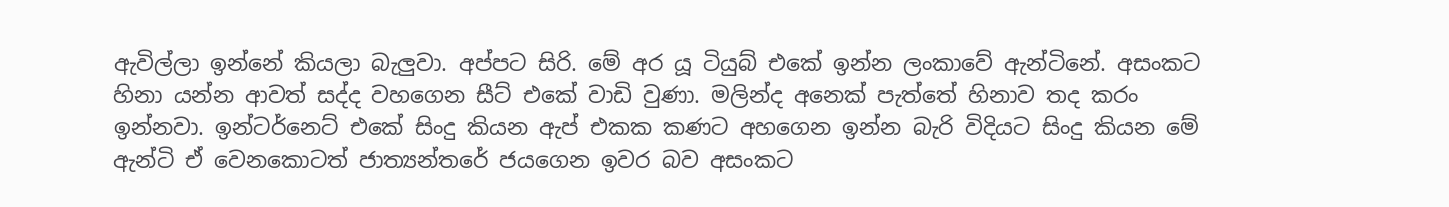ඇවිල්ලා ඉන්නේ කියලා බැලුවා. අප්පට සිරි. මේ අර යූ ටියුබ් එකේ ඉන්න ලංකාවේ ඇන්ටිනේ. අසංකට හිනා යන්න ආවත් සද්ද වහගෙන සීට් එකේ වාඩි වුණා. මලින්ද අනෙක් පැත්තේ හිනාව තද කරං ඉන්නවා. ඉන්ටර්නෙට් එකේ සිංදු කියන ඇප් එකක කණට අහගෙන ඉන්න බැරි විදියට සිංදු කියන මේ ඇන්ටි ඒ වෙනකොටත් ජාත්‍යන්තරේ ජයගෙන ඉවර බව අසංකට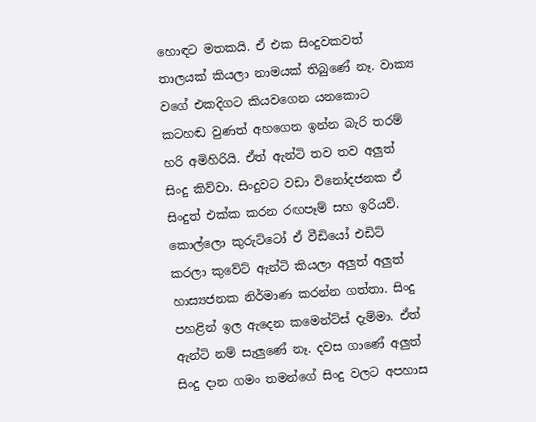හොඳට මතකයි. ඒ එක සිංදුවකවත් තාලයක් කියලා නාමයක් තිබුණේ නෑ. වාක්‍ය වගේ එකදිගට කියවගෙන යනකොට කටහඬ වුණත් අහගෙන ඉන්න බැරි තරම් හරි අමිහිරියි. ඒත් ඇන්ටි තව තව අලුත් සිංදු කිව්වා. සිංදුවට වඩා විනෝදජනක ඒ සිංදුත් එක්ක කරන රඟපෑම් සහ ඉරියව්. කොල්ලො කුරුට්ටෝ ඒ වීඩියෝ එඩිට් කරලා කුවේට් ඇන්ටි කියලා අලුත් අලුත් හාස්‍යජනක නිර්මාණ කරන්න ගත්තා. සිංදු පහළින් ඉල ඇදෙන කමෙන්ට්ස් දැම්මා. ඒත් ඇන්ටි නම් සැලුණේ නෑ. දවස ගාණේ අලුත් සිංදු දාන ගමං තමන්ගේ සිංදු වලට අපහාස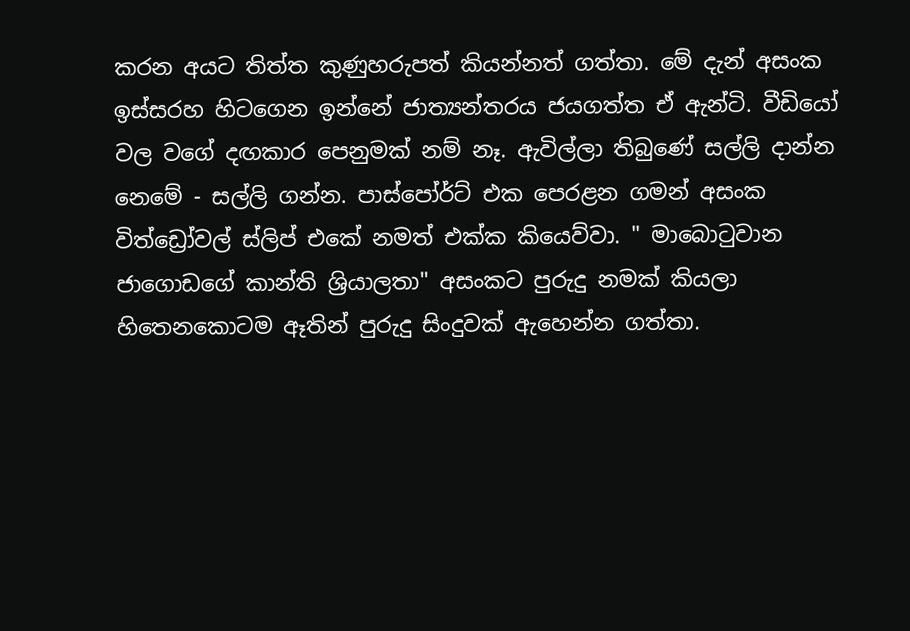කරන අයට තිත්ත කුණුහරුපත් කියන්නත් ගත්තා. මේ දැන් අසංක ඉස්සරහ හිටගෙන ඉන්නේ ජාත්‍යන්තරය ජයගත්ත ඒ ඇන්ටි. වීඩියෝ වල වගේ දඟකාර පෙනුමක් නම් නෑ. ඇවිල්ලා තිබුණේ සල්ලි දාන්න නෙමේ - සල්ලි ගන්න. පාස්පෝර්ට් එක පෙරළන ගමන් අසංක විත්ඩ්‍රෝවල් ස්ලිප් එකේ නමත් එක්ක කියෙව්වා. " මාබොටුවාන ජාගොඩගේ කාන්ති ශ්‍රියාලතා" අසංකට පුරුදු නමක් කියලා හිතෙනකොටම ඈතින් පුරුදු සිංදුවක් ඇහෙන්න ගත්තා.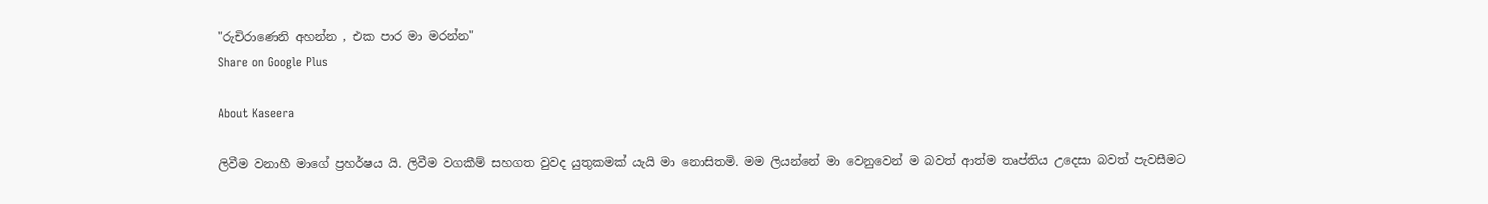"රුචිරාණෙනි අහන්න , එක පාර මා මරන්න"
Share on Google Plus

About Kaseera

ලිවීම වනාහී මාගේ ප්‍රහර්ෂය යි. ලිවීම වගකීම් සහගත වුවද යුතුකමක් යැයි මා නොසිතමි. මම ලියන්නේ මා වෙනුවෙන් ම බවත් ආත්ම තෘප්තිය උදෙසා බවත් පැවසීමට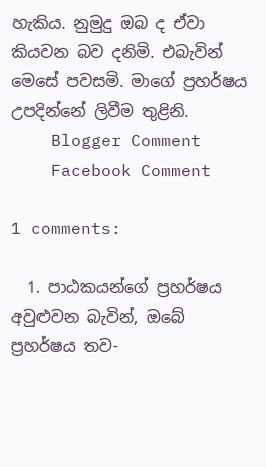හැකිය. නුමුදු ඔබ ද ඒවා කියවන බව දනිමි. එබැවින් මෙසේ පවසමි. මාගේ ප්‍රහර්ෂය උපදින්නේ ලිවීම තුළිනි.
    Blogger Comment
    Facebook Comment

1 comments:

  1. පාඨකයන්ගේ ප්‍රහර්ෂය අවුළුවන බැවින්, ඔබේ ප්‍රහර්ෂය තව-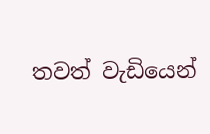තවත් වැඩියෙන්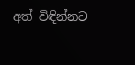අත් විඳින්නට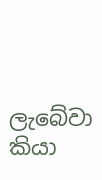ලැබේවා කියා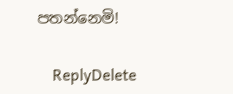පතන්නෙමි!

    ReplyDelete